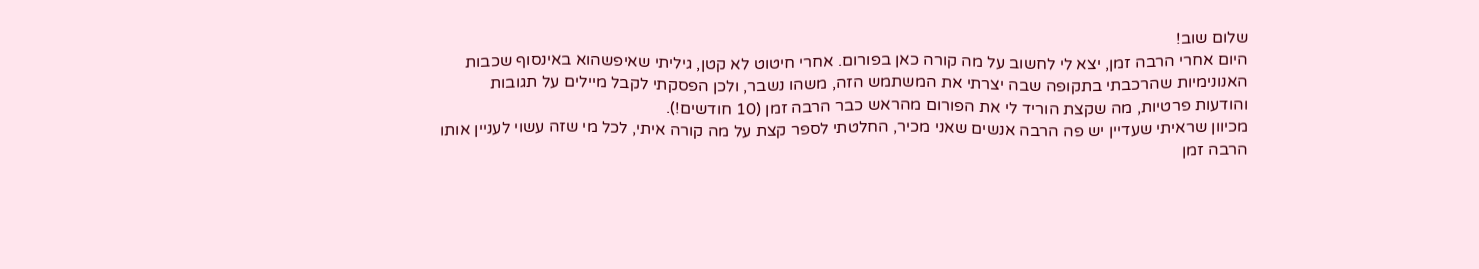שלום שוב!
היום אחרי הרבה זמן, יצא לי לחשוב על מה קורה כאן בפורום. אחרי חיטוט לא קטן, גיליתי שאיפשהוא באינסוף שכבות האנונימיות שהרכבתי בתקופה שבה יצרתי את המשתמש הזה, משהו נשבר, ולכן הפסקתי לקבל מיילים על תגובות והודעות פרטיות, מה שקצת הוריד לי את הפורום מהראש כבר הרבה זמן (10 חודשים!).
מכיוון שראיתי שעדיין יש פה הרבה אנשים שאני מכיר, החלטתי לספר קצת על מה קורה איתי, לכל מי שזה עשוי לעניין אותו
הרבה זמן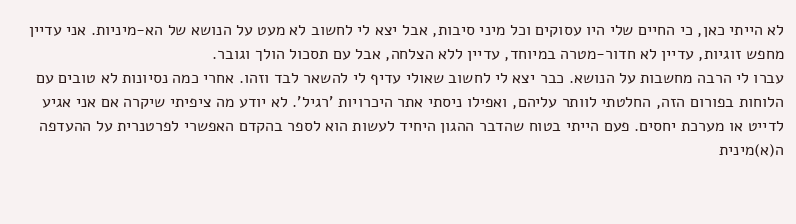לא הייתי כאן, כי החיים שלי היו עסוקים וכל מיני סיבות, אבל יצא לי לחשוב לא מעט על הנושא של הא-מיניות. אני עדיין מחפש זוגיות, עדיין לא חדור-מטרה במיוחד, עדיין ללא הצלחה, אבל עם תסכול הולך וגובר.
עברו לי הרבה מחשבות על הנושא. כבר יצא לי לחשוב שאולי עדיף לי להשאר לבד וזהו. אחרי כמה נסיונות לא טובים עם הלוחות בפורום הזה, החלטתי לוותר עליהם, ואפילו ניסתי אתר היכרויות 'רגיל'. לא יודע מה ציפיתי שיקרה אם אני אגיע לדייט או מערכת יחסים. פעם הייתי בטוח שהדבר ההגון היחיד לעשות הוא לספר בהקדם האפשרי לפרטנרית על ההעדפה ה(א)מינית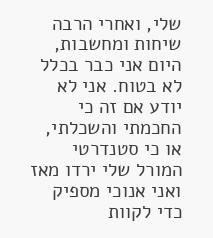שלי, ואחרי הרבה שיחות ומחשבות, היום אני כבר בכלל לא בטוח. אני לא יודע אם זה כי החכמתי והשכלתי, או כי סטנדרטי המורל שלי ירדו מאז ואני אנוכי מספיק כדי לקוות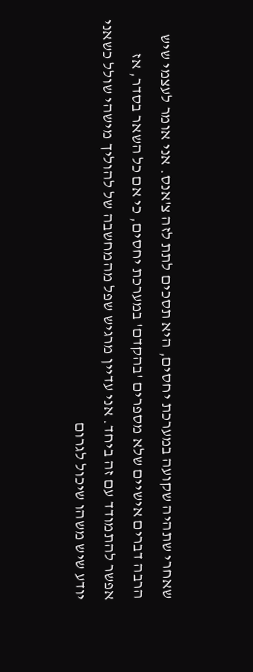שאחרי שתהיה שקועה במערכת יחסים, היא תסכים לתת לזה צ'אנס. אני אומר לעצמי שיש הרבה דברים אישיים שלא מספרים 'בהקדם' במערכת יחסים, כי אם כל השאר בסדר, אז אפשר להתמודד עם זה ביחד. אני עדיין מרגיש שפל מהמחשבה של להוליך מישהי שולל כשאני יודע שיש משהו שיכול לגרום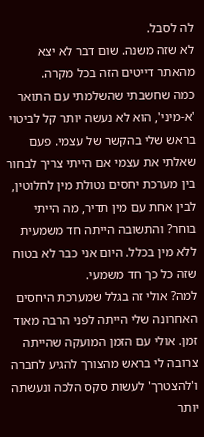לה לסבל.
לא שזה משנה. שום דבר לא יצא מהאתר דייטים הזה בכל מקרה.
כמה שחשבתי שהשלמתי עם התואר 'א-מיני', הוא לא נעשה יותר קל לביטוי בראש שלי בהקשר של עצמי. פעם שאלתי את עצמי אם הייתי צריך לבחור בין מערכת יחסים נטולת מין לחלוטין, לבין אחת עם מין תדיר, מה הייתי בוחר? והתשובה הייתה חד משמעית ללא מין בכלל. היום אני כבר לא בטוח שזה כל כך חד משמעי.
למה? אולי זה בגלל שמערכת היחסים האחרונה שלי הייתה לפני הרבה מאוד זמן. אולי עם הזמן המועקה שהייתה צרובה לי בראש מהצורך להגיע לחברה ו'להצטרך' לעשות סקס הלכה ונעשתה יותר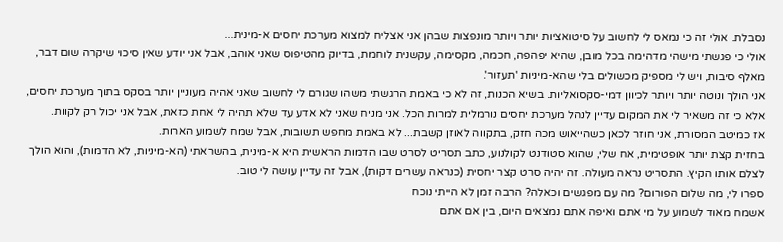נסבלת. אולי זה כי נמאס לי לחשוב על סיטואציות יותר ויותר מונפצות שבהן אני אצליח למצוא מערכת יחסים א-מינית...
אולי כי פגשתי מישהי מדהימה בכל מובן, שהיא יפהפה, חכמה, מקסימה, עקשנית לוחמת, בדיוק מהטיפוס שאני אוהב, אבל אני יודע שאין סיכוי שיקרה שום דבר, מאלף סיבות, ויש לי מספיק מכשולים בלי שהא-מיניות 'תעזור'.
אני הולך ונוטה יותר ויותר לכיוון דמי-סקסואליות. בשיא הכנות, זה לא כי באמת הרגשתי משהו שגורם לי לחשוב שאני אהיה מעוניין יותר בסקס בתוך מערכת יחסים, אלא כי זה משאיר לי את המקום עדיין לנהל מערכת יחסים נורמלית למרות הכל. אני מניח שאני לא אדע עד שלא תהיה לי אחת כזאת, אבל אני יכול רק לקוות.
אז כמיטב המסורת, אני חוזר לכאן כשהייאוש מכה חזק, בתקווה לאוזן קשבת... לא באמת מחפש תשובות, אבל שמח לשמוע הארות.
בחזית קצת יותר אופטימית, אח שלי, שהוא סטודנט לקולנוע, כתב תסריט לסרט שבו הדמות הראשית היא א-מינית, בהשראתי (הא-מיניות, לא הדמות), והוא הולך לצלם אותו הקיץ. התסריט נראה מעולה. זה יהיה סרט קצר יחסית (כנראה עשרים דקות), אבל זה עדיין עושה לי טוב.
ספרו לי, מה שלום הפורום? מה עם מפגשים וכאלה? הרבה זמן לא הייתי נוכח
אשמח מאוד לשמוע על מי אתם ואיפה אתם נמצאים היום, בין אם אתם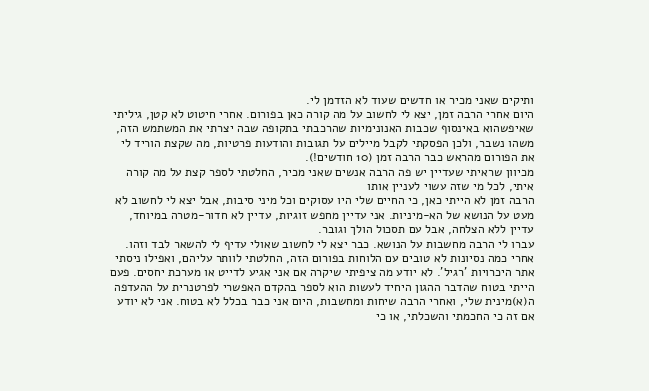ותיקים שאני מכיר או חדשים שעוד לא הזדמן לי.
היום אחרי הרבה זמן, יצא לי לחשוב על מה קורה כאן בפורום. אחרי חיטוט לא קטן, גיליתי שאיפשהוא באינסוף שכבות האנונימיות שהרכבתי בתקופה שבה יצרתי את המשתמש הזה, משהו נשבר, ולכן הפסקתי לקבל מיילים על תגובות והודעות פרטיות, מה שקצת הוריד לי את הפורום מהראש כבר הרבה זמן (10 חודשים!).
מכיוון שראיתי שעדיין יש פה הרבה אנשים שאני מכיר, החלטתי לספר קצת על מה קורה איתי, לכל מי שזה עשוי לעניין אותו
הרבה זמן לא הייתי כאן, כי החיים שלי היו עסוקים וכל מיני סיבות, אבל יצא לי לחשוב לא מעט על הנושא של הא-מיניות. אני עדיין מחפש זוגיות, עדיין לא חדור-מטרה במיוחד, עדיין ללא הצלחה, אבל עם תסכול הולך וגובר.
עברו לי הרבה מחשבות על הנושא. כבר יצא לי לחשוב שאולי עדיף לי להשאר לבד וזהו. אחרי כמה נסיונות לא טובים עם הלוחות בפורום הזה, החלטתי לוותר עליהם, ואפילו ניסתי אתר היכרויות 'רגיל'. לא יודע מה ציפיתי שיקרה אם אני אגיע לדייט או מערכת יחסים. פעם הייתי בטוח שהדבר ההגון היחיד לעשות הוא לספר בהקדם האפשרי לפרטנרית על ההעדפה ה(א)מינית שלי, ואחרי הרבה שיחות ומחשבות, היום אני כבר בכלל לא בטוח. אני לא יודע אם זה כי החכמתי והשכלתי, או כי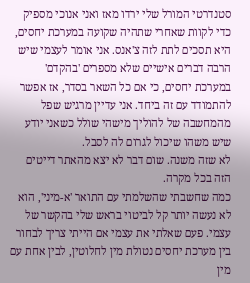סטנדרטי המורל שלי ירדו מאז ואני אנוכי מספיק כדי לקוות שאחרי שתהיה שקועה במערכת יחסים, היא תסכים לתת לזה צ'אנס. אני אומר לעצמי שיש הרבה דברים אישיים שלא מספרים 'בהקדם' במערכת יחסים, כי אם כל השאר בסדר, אז אפשר להתמודד עם זה ביחד. אני עדיין מרגיש שפל מהמחשבה של להוליך מישהי שולל כשאני יודע שיש משהו שיכול לגרום לה לסבל.
לא שזה משנה. שום דבר לא יצא מהאתר דייטים הזה בכל מקרה.
כמה שחשבתי שהשלמתי עם התואר 'א-מיני', הוא לא נעשה יותר קל לביטוי בראש שלי בהקשר של עצמי. פעם שאלתי את עצמי אם הייתי צריך לבחור בין מערכת יחסים נטולת מין לחלוטין, לבין אחת עם מין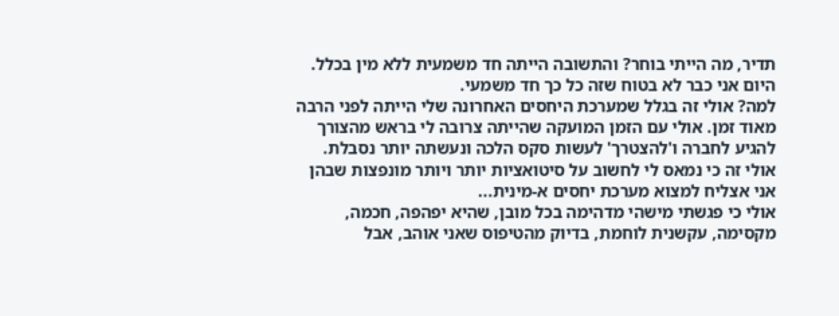תדיר, מה הייתי בוחר? והתשובה הייתה חד משמעית ללא מין בכלל. היום אני כבר לא בטוח שזה כל כך חד משמעי.
למה? אולי זה בגלל שמערכת היחסים האחרונה שלי הייתה לפני הרבה מאוד זמן. אולי עם הזמן המועקה שהייתה צרובה לי בראש מהצורך להגיע לחברה ו'להצטרך' לעשות סקס הלכה ונעשתה יותר נסבלת. אולי זה כי נמאס לי לחשוב על סיטואציות יותר ויותר מונפצות שבהן אני אצליח למצוא מערכת יחסים א-מינית...
אולי כי פגשתי מישהי מדהימה בכל מובן, שהיא יפהפה, חכמה, מקסימה, עקשנית לוחמת, בדיוק מהטיפוס שאני אוהב, אבל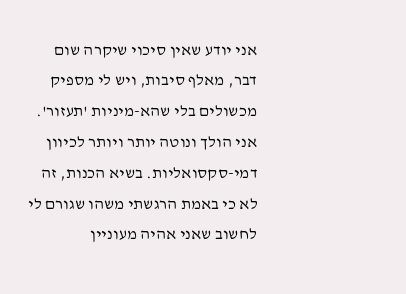אני יודע שאין סיכוי שיקרה שום דבר, מאלף סיבות, ויש לי מספיק מכשולים בלי שהא-מיניות 'תעזור'.
אני הולך ונוטה יותר ויותר לכיוון דמי-סקסואליות. בשיא הכנות, זה לא כי באמת הרגשתי משהו שגורם לי לחשוב שאני אהיה מעוניין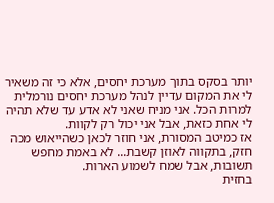יותר בסקס בתוך מערכת יחסים, אלא כי זה משאיר לי את המקום עדיין לנהל מערכת יחסים נורמלית למרות הכל. אני מניח שאני לא אדע עד שלא תהיה לי אחת כזאת, אבל אני יכול רק לקוות.
אז כמיטב המסורת, אני חוזר לכאן כשהייאוש מכה חזק, בתקווה לאוזן קשבת... לא באמת מחפש תשובות, אבל שמח לשמוע הארות.
בחזית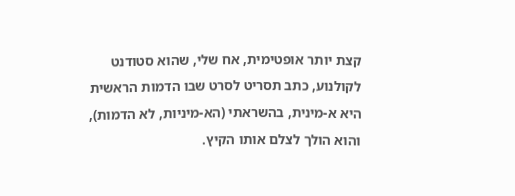קצת יותר אופטימית, אח שלי, שהוא סטודנט לקולנוע, כתב תסריט לסרט שבו הדמות הראשית היא א-מינית, בהשראתי (הא-מיניות, לא הדמות), והוא הולך לצלם אותו הקיץ.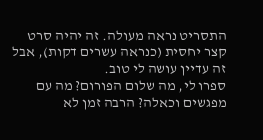התסריט נראה מעולה. זה יהיה סרט קצר יחסית (כנראה עשרים דקות), אבל זה עדיין עושה לי טוב.
ספרו לי, מה שלום הפורום? מה עם מפגשים וכאלה? הרבה זמן לא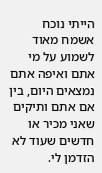הייתי נוכח
אשמח מאוד לשמוע על מי אתם ואיפה אתם נמצאים היום, בין אם אתם ותיקים שאני מכיר או חדשים שעוד לא הזדמן לי.